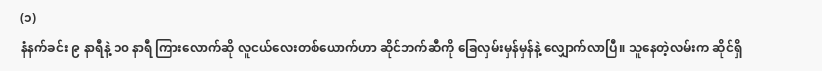(၁)
နံနက်ခင်း ၉ နာရီနဲ့ ၁၀ နာရီ ကြားလောက်ဆို လူငယ်လေးတစ်ယောက်ဟာ ဆိုင်ဘက်ဆီကို ခြေလှမ်းမှန်မှန်နဲ့ လျှောက်လာပြီ။ သူနေတဲ့လမ်းက ဆိုင်ရှိ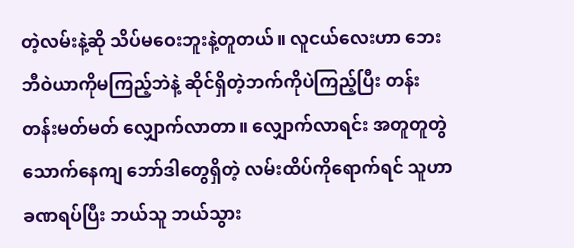တဲ့လမ်းနဲ့ဆို သိပ်မဝေးဘူးနဲ့တူတယ်။ လူငယ်လေးဟာ ဘေးဘီဝဲယာကိုမကြည့်ဘဲနဲ့ ဆိုင်ရှိတဲ့ဘက်ကိုပဲကြည့်ပြီး တန်းတန်းမတ်မတ် လျှောက်လာတာ။ လျှောက်လာရင်း အတူတူတွဲသောက်နေကျ ဘော်ဒါတွေရှိတဲ့ လမ်းထိပ်ကိုရောက်ရင် သူဟာ ခဏရပ်ပြီး ဘယ်သူ ဘယ်သွား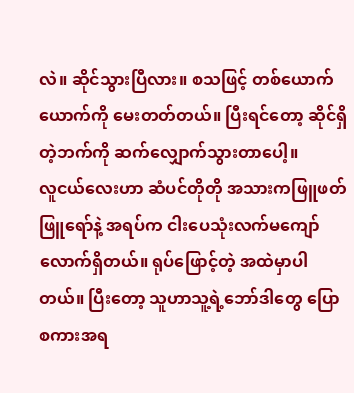လဲ။ ဆိုင်သွားပြီလား။ စသဖြင့် တစ်ယောက်ယောက်ကို မေးတတ်တယ်။ ပြီးရင်တော့ ဆိုင်ရှိတဲ့ဘက်ကို ဆက်လျှောက်သွားတာပေါ့။
လူငယ်လေးဟာ ဆံပင်တိုတို အသားကဖြူဖတ်ဖြူရော်နဲ့ အရပ်က ငါးပေသုံးလက်မကျော်လောက်ရှိတယ်။ ရုပ်ဖြောင့်တဲ့ အထဲမှာပါတယ်။ ပြီးတော့ သူဟာသူ့ရဲ့ဘော်ဒါတွေ ပြောစကားအရ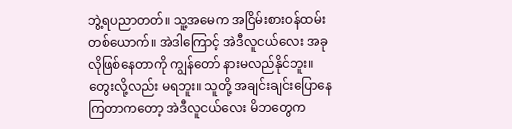ဘွဲ့ရပညာတတ်။ သူ့အမေက အငြိမ်းစားဝန်ထမ်းတစ်ယောက်။ အဲဒါကြောင့် အဲဒီလူငယ်လေး အခုလိုဖြစ်နေတာကို ကျွန်တော် နားမလည်နိုင်ဘူး။ တွေးလို့လည်း မရဘူး။ သူတို့ အချင်းချင်းပြောနေကြတာကတော့ အဲဒီလူငယ်လေး မိဘတွေက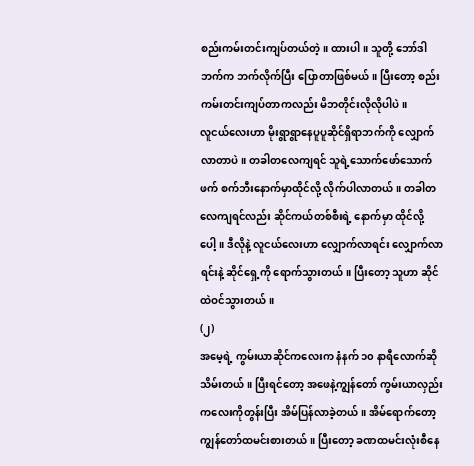စည်းကမ်းတင်းကျပ်တယ်တဲ့။ ထားပါ။ သူတို့ ဘော်ဒါဘက်က ဘက်လိုက်ပြီး ပြောတာဖြစ်မယ်။ ပြီးတော့ စည်းကမ်းတင်းကျပ်တာကလည်း မိဘတိုင်းလိုလိုပါပဲ။
လူငယ်လေးဟာ မိုးရွာရွာနေပူပူဆိုင်ရှိရာဘက်ကို လျှောက်လာတာပဲ။ တခါတလေကျရင် သူရဲ့သောက်ဖော်သောက်ဖက် စက်ဘီးနောက်မှာထိုင်လို့ လိုက်ပါလာတယ်။ တခါတလေကျရင်လည်း ဆိုင်ကယ်တစ်စီးရဲ့ နောက်မှာ ထိုင်လို့ပေါ့။ ဒီလိုနဲ့ လူငယ်လေးဟာ လျှောက်လာရင်း လျှောက်လာရင်းနဲ့ ဆိုင်ရှေ့ကို ရောက်သွားတယ်။ ပြီးတော့ သူဟာ ဆိုင်ထဲဝင်သွားတယ်။
(၂)
အမေ့ရဲ့ ကွမ်းယာဆိုင်ကလေးက နံနက် ၁၀ နာရီလောက်ဆို သိမ်းတယ်။ ပြီးရင်တော့ အဖေနဲ့ကျွန်တော် ကွမ်းယာလှည်းကလေးကိုတွန်းပြီး အိမ်ပြန်လာခဲ့တယ်။ အိမ်ရောက်တော့ ကျွန်တော်ထမင်းစားတယ်။ ပြီးတော့ ခဏထမင်းလုံးစီနေ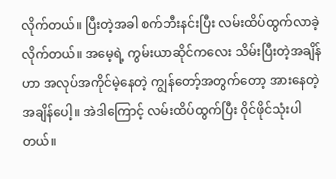လိုက်တယ်။ ပြီးတဲ့အခါ စက်ဘီးနင်းပြီး လမ်းထိပ်ထွက်လာခဲ့လိုက်တယ်။ အမေ့ရဲ့ ကွမ်းယာဆိုင်ကလေး သိမ်းပြီးတဲ့အချိန်ဟာ အလုပ်အကိုင်မဲ့နေတဲ့ ကျွန်တော့်အတွက်တော့ အားနေတဲ့အချိန်ပေါ့။ အဲဒါကြောင့် လမ်းထိပ်ထွက်ပြီး ၀ိုင်ဖိုင်သုံးပါတယ်။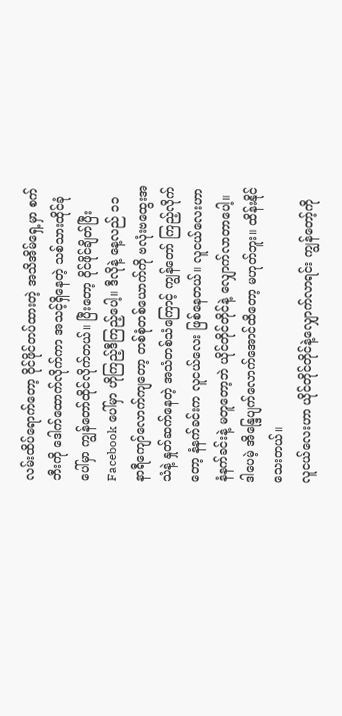လမ်းထိပ်ရောက်တော့ ၀ိုင်ဖိုင်တပ်ထားတဲ့ အသိအိမ်ရှေ့မှာ စက်ဘီးကို ဒေါက်ထောက်လိုက်ကာ အသင့်ရှိနေတဲ့ သစ်သားထိုင်ခုံပေါ်မှာ ကျွန်တော်ထိုင်လိုက်တယ်။ ပြီးတော့ ၀ိုင်ဖိုင်ချိတ်ပြီး Facebook ပေါ်မှာ ဟိုကြည့်ဒီကြည့်ပေါ့။ ဒီလိုနဲ့ နေ့လည် ၁၁ နာရီကျော်လောက်ကျတော့ တစ်စုံတစ်ယောက်ကို ဗလုံးဗထွေးအသံနဲ့ နှုတ်ဆက်နေတဲ့ အသံတစ်သံကြောင့် ကျွန်တော် ကြည့်လိုက်တော့ နံနက်ခင်းက လူငယ်လေး ဖြစ်နေတယ်။ လူငယ်လေးဟာ နံနက်ခင်းနဲ့ မတူတော့ဘဲ ယိုင်တိုင်တိုင်နဲ့ လျှောက်လာတာပေါ့။ ဒါပေမဲ့ အိန္ဒြေပျက်လောက်အောင်ထိတော့ မဟုတ်ဘူး။ ထိန်းနိုင်သေးတယ်။
လူငယ်လေးဟာ ယိုင်တိုင်တိုင်နဲ့လျှောက်လာရင်း ကျွန်တော့်ကို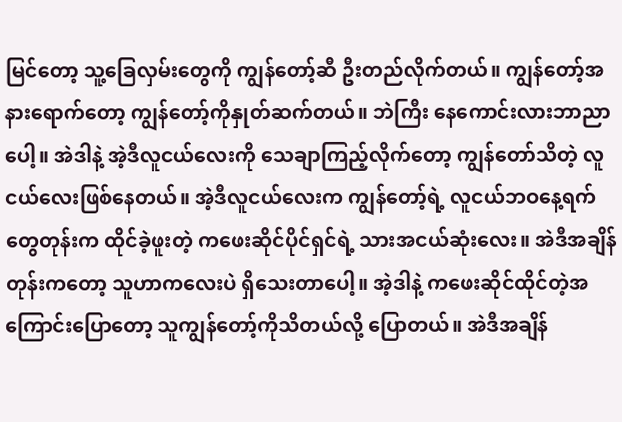မြင်တော့ သူ့ခြေလှမ်းတွေကို ကျွန်တော့်ဆီ ဦးတည်လိုက်တယ်။ ကျွန်တော့်အနားရောက်တော့ ကျွန်တော့်ကိုနှုတ်ဆက်တယ်။ ဘဲကြီး နေကောင်းလားဘာညာပေါ့။ အဲဒါနဲ့ အဲ့ဒီလူငယ်လေးကို သေချာကြည့်လိုက်တော့ ကျွန်တော်သိတဲ့ လူငယ်လေးဖြစ်နေတယ်။ အဲ့ဒီလူငယ်လေးက ကျွန်တော့်ရဲ့ လူငယ်ဘဝနေ့ရက်တွေတုန်းက ထိုင်ခဲ့ဖူးတဲ့ ကဖေးဆိုင်ပိုင်ရှင်ရဲ့ သားအငယ်ဆုံးလေး။ အဲဒီအချိန်တုန်းကတော့ သူဟာကလေးပဲ ရှိသေးတာပေါ့။ အဲ့ဒါနဲ့ ကဖေးဆိုင်ထိုင်တဲ့အကြောင်းပြောတော့ သူကျွန်တော့်ကိုသိတယ်လို့ ပြောတယ်။ အဲဒီအချိန်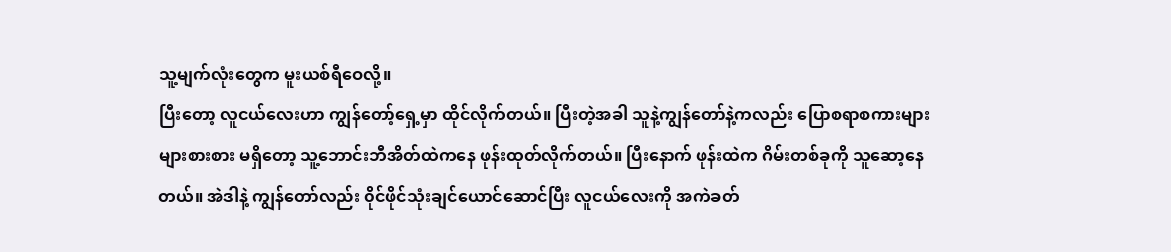သူ့မျက်လုံးတွေက မူးယစ်ရီဝေလို့။
ပြီးတော့ လူငယ်လေးဟာ ကျွန်တော့်ရှေ့မှာ ထိုင်လိုက်တယ်။ ပြီးတဲ့အခါ သူနဲ့ကျွန်တော်နဲ့ကလည်း ပြောစရာစကားများများစားစား မရှိတော့ သူ့ဘောင်းဘီအိတ်ထဲကနေ ဖုန်းထုတ်လိုက်တယ်။ ပြီးနောက် ဖုန်းထဲက ဂိမ်းတစ်ခုကို သူဆော့နေတယ်။ အဲဒါနဲ့ ကျွန်တော်လည်း ၀ိုင်ဖိုင်သုံးချင်ယောင်ဆောင်ပြီး လူငယ်လေးကို အကဲခတ်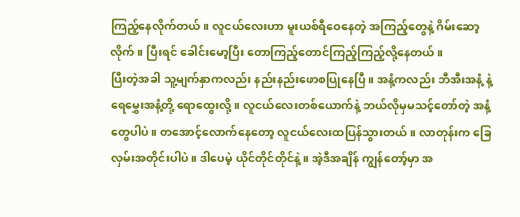ကြည့်နေလိုက်တယ်။ လူငယ်လေးဟာ မူးယစ်ရီဝေနေတဲ့ အကြည့်တွေနဲ့ ဂိမ်းဆော့လိုက်။ ပြီးရင် ခေါင်းမော့ပြီး တောကြည့်တောင်ကြည့်ကြည့်လို့နေတယ်။
ပြီးတဲ့အခါ သူ့မျက်နှာကလည်း နည်းနည်းဖောစပြုနေပြီ။ အနံ့ကလည်း ဘီအီးအနံ့ နဲ့ ရေမွှေးအနံ့တို့ ရောထွေးလို့။ လူငယ်လေးတစ်ယောက်နဲ့ ဘယ်လိုမှမသင့်တော်တဲ့ အနံ့တွေပါပဲ။ တအောင့်လောက်နေတော့ လူငယ်လေးထပြန်သွားတယ်။ လာတုန်းက ခြေလှမ်းအတိုင်းပါပဲ။ ဒါပေမဲ့ ယိုင်တိုင်တိုင်နဲ့။ အဲ့ဒီအချိန် ကျွန်တော့်မှာ အ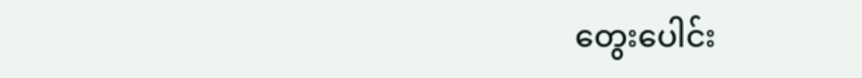တွေးပေါင်း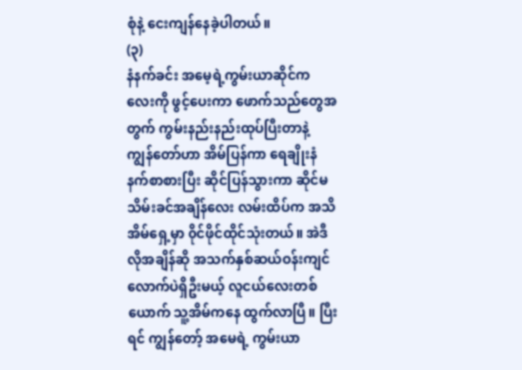စုံနဲ့ ငေးကျန်နေခဲ့ပါတယ်။
(၃)
နံနက်ခင်း အမေ့ရဲ့ကွမ်းယာဆိုင်ကလေးကို ဖွင့်ပေးကာ ဖောက်သည်တွေအတွက် ကွမ်းနည်းနည်းထုပ်ပြီးတာနဲ့ ကျွန်တော်ဟာ အိမ်ပြန်ကာ ရေချိုးနံနက်စာစားပြီး ဆိုင်ပြန်သွားကာ ဆိုင်မသိမ်းခင်အချိန်လေး လမ်းထိပ်က အသိအိမ်ရှေ့မှာ ၀ိုင်ဖိုင်ထိုင်သုံးတယ်။ အဲဒီလိုအချိန်ဆို အသက်နှစ်ဆယ်ဝန်းကျင် လောက်ပဲရှိဦးမယ့် လူငယ်လေးတစ်ယောက် သူ့အိမ်ကနေ ထွက်လာပြီ။ ပြီးရင် ကျွန်တော့် အမေရဲ့ ကွမ်းယာ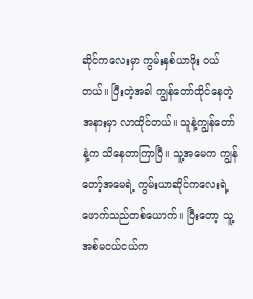ဆိုင်ကလေးမှာ ကွမ်းနှစ်ယာဖိုး ဝယ်တယ်။ ပြီးတဲ့အခါ ကျွန်တော်ထိုင်နေတဲ့အနားမှာ လာထိုင်တယ်။ သူနဲ့ကျွန်တော်နဲ့က သိနေတာကြာပြီ။ သူ့အမေက ကျွန်တော့်အမေရဲ့ ကွမ်းယာဆိုင်ကလေးရဲ့ ဖောက်သည်တစ်ယောက်။ ပြီးတော့ သူ့အစ်မငယ်ငယ်က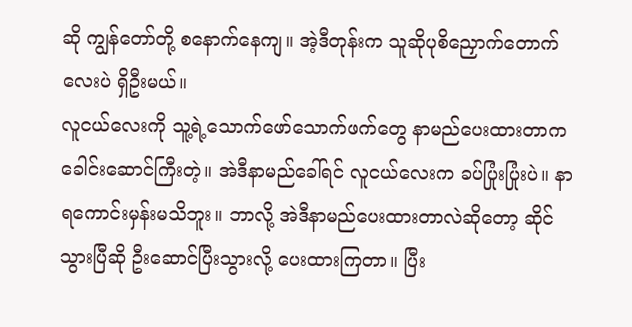ဆို ကျွန်တော်တို့ စနောက်နေကျ။ အဲ့ဒီတုန်းက သူဆိုပုစိညှောက်တောက်လေးပဲ ရှိဦးမယ်။
လူငယ်လေးကို သူ့ရဲ့သောက်ဖော်သောက်ဖက်တွေ နာမည်ပေးထားတာက ခေါင်းဆောင်ကြီးတဲ့။ အဲဒီနာမည်ခေါ်ရင် လူငယ်လေးက ခပ်ပြုံးပြုံးပဲ။ နာရကောင်းမှန်းမသိဘူး။ ဘာလို့ အဲဒီနာမည်ပေးထားတာလဲဆိုတော့ ဆိုင်သွားပြီဆို ဦးဆောင်ပြီးသွားလို့ ပေးထားကြတာ။ ပြီး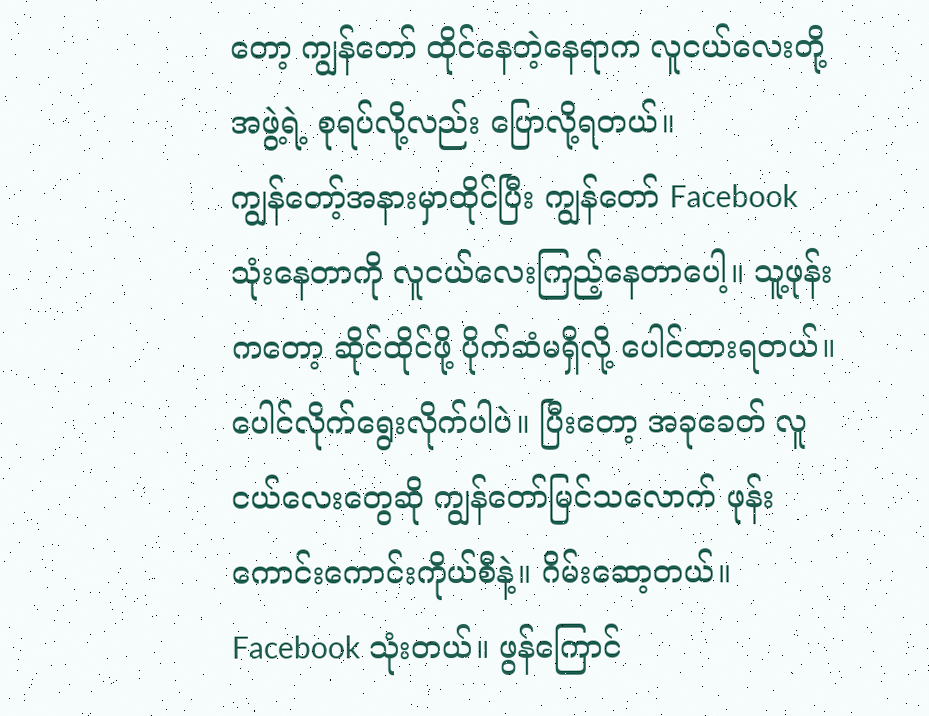တော့ ကျွန်တော် ထိုင်နေတဲ့နေရာက လူငယ်လေးတို့အဖွဲ့ရဲ့ စုရပ်လို့လည်း ပြောလို့ရတယ်။
ကျွန်တော့်အနားမှာထိုင်ပြီး ကျွန်တော် Facebook သုံးနေတာကို လူငယ်လေးကြည့်နေတာပေါ့။ သူ့ဖုန်းကတော့ ဆိုင်ထိုင်ဖို့ ပိုက်ဆံမရှိလို့ ပေါင်ထားရတယ်။ ပေါင်လိုက်ရွေးလိုက်ပါပဲ။ ပြီးတော့ အခုခေတ် လူငယ်လေးတွေဆို ကျွန်တော်မြင်သလောက် ဖုန်းကောင်းကောင်းကိုယ်စီနဲ့။ ဂိမ်းဆော့တယ်။ Facebook သုံးတယ်။ ဖွန်ကြောင်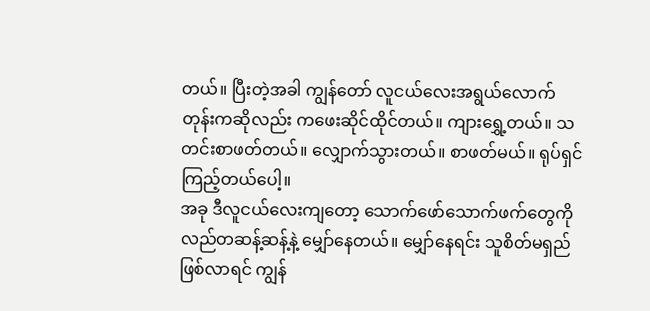တယ်။ ပြီးတဲ့အခါ ကျွန်တော် လူငယ်လေးအရွယ်လောက်တုန်းကဆိုလည်း ကဖေးဆိုင်ထိုင်တယ်။ ကျားရွှေ့တယ်။ သတင်းစာဖတ်တယ်။ လျှောက်သွားတယ်။ စာဖတ်မယ်။ ရုပ်ရှင်ကြည့်တယ်ပေါ့။
အခု ဒီလူငယ်လေးကျတော့ သောက်ဖော်သောက်ဖက်တွေကို လည်တဆန့်ဆန့်နဲ့ မျှော်နေတယ်။ မျှော်နေရင်း သူစိတ်မရှည်ဖြစ်လာရင် ကျွန်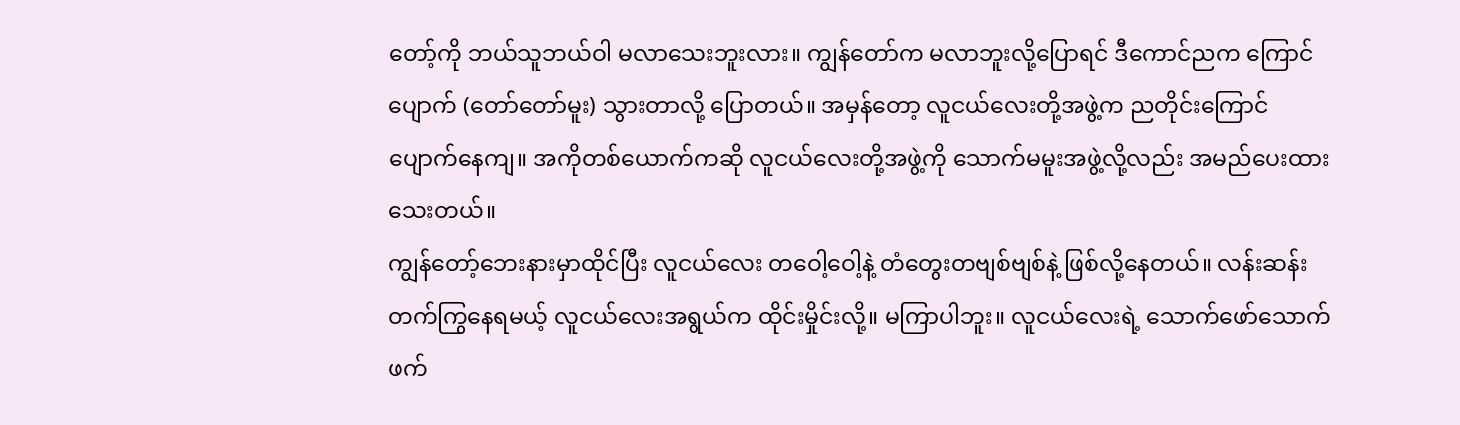တော့်ကို ဘယ်သူဘယ်ဝါ မလာသေးဘူးလား။ ကျွန်တော်က မလာဘူးလို့ပြောရင် ဒီကောင်ညက ကြောင်ပျောက် (တော်တော်မူး) သွားတာလို့ ပြောတယ်။ အမှန်တော့ လူငယ်လေးတို့အဖွဲ့က ညတိုင်းကြောင်ပျောက်နေကျ။ အကိုတစ်ယောက်ကဆို လူငယ်လေးတို့အဖွဲ့ကို သောက်မမူးအဖွဲ့လို့လည်း အမည်ပေးထားသေးတယ်။
ကျွန်တော့်ဘေးနားမှာထိုင်ပြီး လူငယ်လေး တဝေါ့ဝေါ့နဲ့ တံတွေးတဗျစ်ဗျစ်နဲ့ ဖြစ်လို့နေတယ်။ လန်းဆန်းတက်ကြွနေရမယ့် လူငယ်လေးအရွယ်က ထိုင်းမှိုင်းလို့။ မကြာပါဘူး။ လူငယ်လေးရဲ့ သောက်ဖော်သောက်ဖက်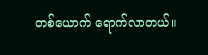တစ်ယောက် ရောက်လာတယ်။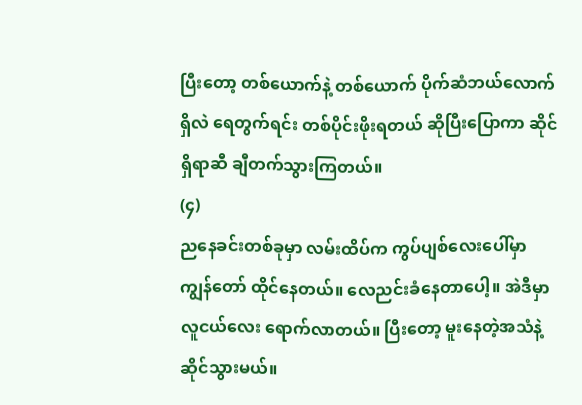ပြီးတော့ တစ်ယောက်နဲ့ တစ်ယောက် ပိုက်ဆံဘယ်လောက်ရှိလဲ ရေတွက်ရင်း တစ်ပိုင်းဖိုးရတယ် ဆိုပြီးပြောကာ ဆိုင်ရှိရာဆီ ချီတက်သွားကြတယ်။
(၄)
ညနေခင်းတစ်ခုမှာ လမ်းထိပ်က ကွပ်ပျစ်လေးပေါ်မှာ ကျွန်တော် ထိုင်နေတယ်။ လေညင်းခံနေတာပေါ့။ အဲဒီမှာ လူငယ်လေး ရောက်လာတယ်။ ပြီးတော့ မူးနေတဲ့အသံနဲ့ ဆိုင်သွားမယ်။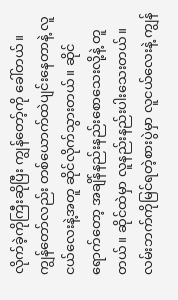လိုက်ခဲ့ကိုကြီးဆိုပြီး ကျွန်တော့်ကို ခေါ်တယ်။ ကျွန်တော်လည်း တစ်ယောက်ထဲပျင်းနေတာနဲ့ လူငယ်လေးနဲ့အတူ ဆိုင်လိုက်သွားတယ်။ ဆိုင်ရောက်တော့ အချိန်နည်းနည်းစောသေးလို့နဲ့ တူတယ်။ ဆိုင်ထဲမှာ လူနည်းနည်းပါးသေးတယ်။
လမ်းဘက်ကိုမြင်ရတဲ့စားပွဲမှာ လူငယ်လေးနဲ့ ကျွန်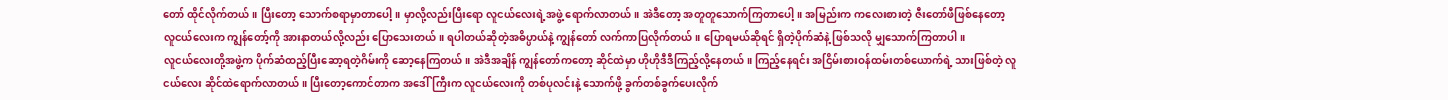တော် ထိုင်လိုက်တယ်။ ပြီးတော့ သောက်စရာမှာတာပေါ့။ မှာလို့လည်းပြီးရော လူငယ်လေးရဲ့အဖွဲ့ ရောက်လာတယ်။ အဲဒီတော့ အတူတူသောက်ကြတာပေါ့။ အမြည်းက ကလေးစားတဲ့ ဇီးတော်ဖီဖြစ်နေတော့ လူငယ်လေးက ကျွန်တော့်ကို အားနာတယ်လို့လည်း ပြောသေးတယ်။ ရပါတယ်ဆိုတဲ့အဓိပ္ပာယ်နဲ့ ကျွန်တော် လက်ကာပြလိုက်တယ်။ ပြောရမယ်ဆိုရင် ရှိတဲ့ပိုက်ဆံနဲ့ ဖြစ်သလို မျှသောက်ကြတာပါ။
လူငယ်လေးတို့အဖွဲ့က ပိုက်ဆံထည့်ပြီးဆော့ရတဲ့ဂိမ်းကို ဆော့နေကြတယ်။ အဲဒီအချိန် ကျွန်တော်ကတော့ ဆိုင်ထဲမှာ ဟိုဟိုဒီဒီကြည့်လို့နေတယ်။ ကြည့်နေရင်း အငြိမ်းစားဝန်ထမ်းတစ်ယောက်ရဲ့ သားဖြစ်တဲ့ လူငယ်လေး ဆိုင်ထဲရောက်လာတယ်။ ပြီးတော့ကောင်တာက အဒေါ်ကြီးက လူငယ်လေးကို တစ်ပုလင်းနဲ့ သောက်ဖို့ ခွက်တစ်ခွက်ပေးလိုက်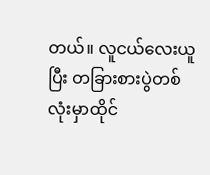တယ်။ လူငယ်လေးယူပြီး တခြားစားပွဲတစ်လုံးမှာထိုင်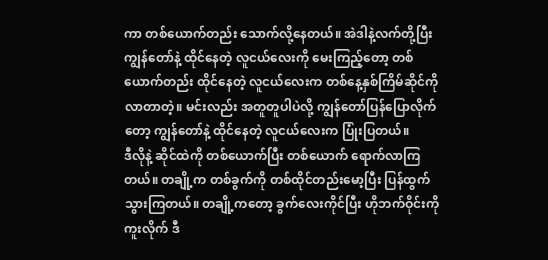ကာ တစ်ယောက်တည်း သောက်လို့နေတယ်။ အဲဒါနဲ့လက်တို့ပြီး ကျွန်တော်နဲ့ ထိုင်နေတဲ့ လူငယ်လေးကို မေးကြည့်တော့ တစ်ယောက်တည်း ထိုင်နေတဲ့ လူငယ်လေးက တစ်နေ့နှစ်ကြိမ်ဆိုင်ကို လာတာတဲ့။ မင်းလည်း အတူတူပါပဲလို့ ကျွန်တော်ပြန်ပြောလိုက်တော့ ကျွန်တော်နဲ့ ထိုင်နေတဲ့ လူငယ်လေးက ပြုံးပြတယ်။
ဒီလိုနဲ့ ဆိုင်ထဲကို တစ်ယောက်ပြီး တစ်ယောက် ရောက်လာကြတယ်။ တချို့က တစ်ခွက်ကို တစ်ထိုင်တည်းမော့ပြီး ပြန်ထွက်သွားကြတယ်။ တချို့ကတော့ ခွက်လေးကိုင်ပြီး ဟိုဘက်ဝိုင်းကို ကူးလိုက် ဒီ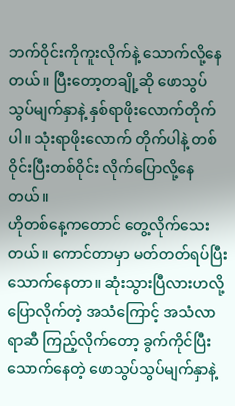ဘက်ဝိုင်းကိုကူးလိုက်နဲ့ သောက်လို့နေတယ်။ ပြီးတော့တချို့ဆို ဖောသွပ်သွပ်မျက်နှာနဲ့ နှစ်ရာဖိုးလောက်တိုက်ပါ။ သုံးရာဖိုးလောက် တိုက်ပါနဲ့ တစ်ဝိုင်းပြီးတစ်ဝိုင်း လိုက်ပြောလို့နေတယ်။
ဟိုတစ်နေ့ကတောင် တွေ့လိုက်သေးတယ်။ ကောင်တာမှာ မတ်တတ်ရပ်ပြီးသောက်နေတာ။ ဆုံးသွားပြီလားဟလို့ ပြောလိုက်တဲ့ အသံကြောင့် အသံလာရာဆီ ကြည့်လိုက်တော့ ခွက်ကိုင်ပြီး သောက်နေတဲ့ ဖောသွပ်သွပ်မျက်နှာနဲ့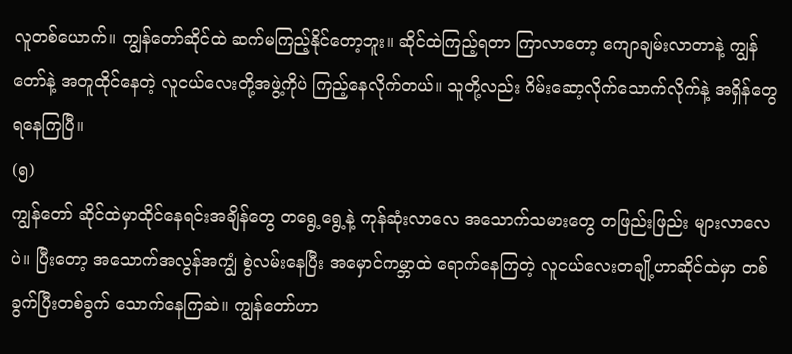လူတစ်ယောက်။ ကျွန်တော်ဆိုင်ထဲ ဆက်မကြည့်နိုင်တော့ဘူး။ ဆိုင်ထဲကြည့်ရတာ ကြာလာတော့ ကျောချမ်းလာတာနဲ့ ကျွန်တော်နဲ့ အတူထိုင်နေတဲ့ လူငယ်လေးတို့အဖွဲ့ကိုပဲ ကြည့်နေလိုက်တယ်။ သူတို့လည်း ဂိမ်းဆော့လိုက်သောက်လိုက်နဲ့ အရှိန်တွေရနေကြပြီ။
(၅)
ကျွန်တော် ဆိုင်ထဲမှာထိုင်နေရင်းအချိန်တွေ တရွေ့ရွေ့နဲ့ ကုန်ဆုံးလာလေ အသောက်သမားတွေ တဖြည်းဖြည်း များလာလေပဲ။ ပြီးတော့ အသောက်အလွန်အကျွံ စွဲလမ်းနေပြီး အမှောင်ကမ္ဘာထဲ ရောက်နေကြတဲ့ လူငယ်လေးတချို့ဟာဆိုင်ထဲမှာ တစ်ခွက်ပြီးတစ်ခွက် သောက်နေကြဆဲ။ ကျွန်တော်ဟာ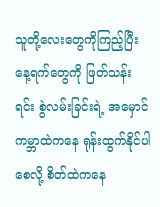သူတို့လေးတွေကိုကြည့်ပြီး နေ့ရက်တွေကို ဖြတ်သန်းရင်း စွဲလမ်းခြင်းရဲ့ အမှောင်ကမ္ဘာထဲကနေ ရုန်းထွက်နိုင်ပါစေလို့ စိတ်ထဲကနေ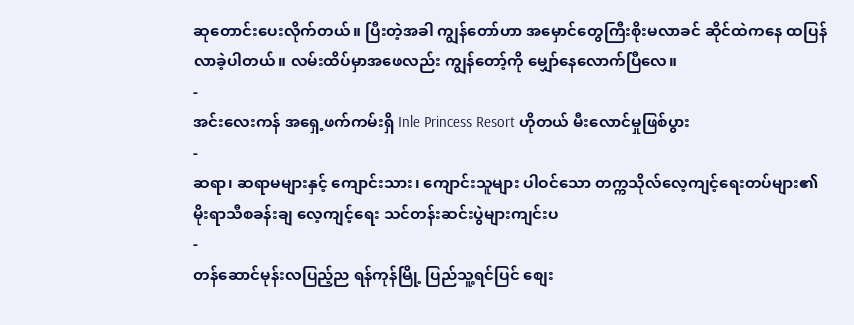ဆုတောင်းပေးလိုက်တယ်။ ပြီးတဲ့အခါ ကျွန်တော်ဟာ အမှောင်တွေကြီးစိုးမလာခင် ဆိုင်ထဲကနေ ထပြန်လာခဲ့ပါတယ်။ လမ်းထိပ်မှာအဖေလည်း ကျွန်တော့်ကို မျှော်နေလောက်ပြီလေ။
-
အင်းလေးကန် အရှေ့ဖက်ကမ်းရှိ Inle Princess Resort ဟိုတယ် မီးလောင်မှုဖြစ်ပွား
-
ဆရာ၊ ဆရာမများနှင့် ကျောင်းသား၊ ကျောင်းသူများ ပါဝင်သော တက္ကသိုလ်လေ့ကျင့်ရေးတပ်များ၏ မိုးရာသီစခန်းချ လေ့ကျင့်ရေး သင်တန်းဆင်းပွဲများကျင်းပ
-
တန်ဆောင်မုန်းလပြည့်ည ရန်ကုန်မြို့ ပြည်သူ့ရင်ပြင် စျေး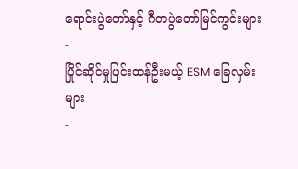ရောင်းပွဲတော်နှင့် ဂီတပွဲတော်မြင်ကွင်းများ
-
ပြိုင်ဆိုင်မှုပြင်းထန်ဦးမယ့် ESM ခြေလှမ်းများ
-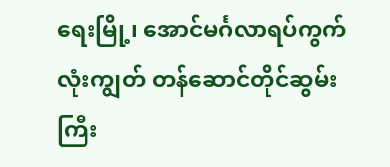ရေးမြို့၊ အောင်မင်္ဂလာရပ်ကွက်လုံးကျွတ် တန်ဆောင်တိုင်ဆွမ်းကြီး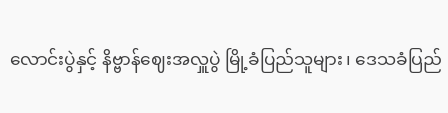လောင်းပွဲနှင့် နိဗ္ဗာန်ဈေးအလှူပွဲ မြို့ခံပြည်သူများ၊ ဒေသခံပြည်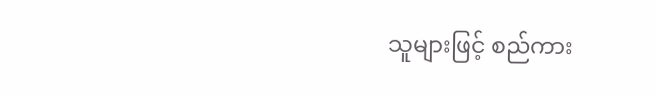သူများဖြင့် စည်ကား